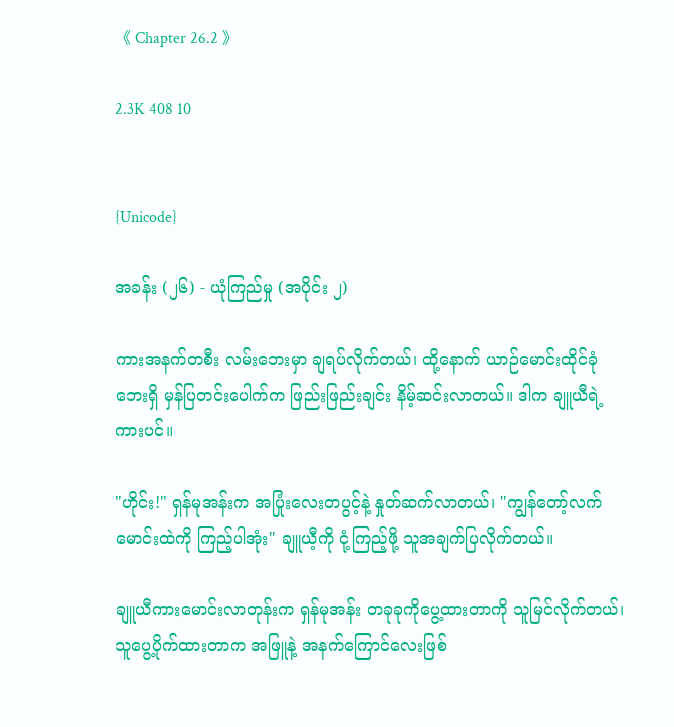《 Chapter 26.2 》

2.3K 408 10


{Unicode}

အခန်း (၂၆) - ယုံကြည်မှု (အပိုင်း ၂)

ကားအနက်တစီး လမ်းဘေးမှာ ချရပ်လိုက်တယ်၊ ထို့နောက် ယာဉ်မောင်းထိုင်ခုံဘေးရှိ မှန်ပြတင်းပေါက်က ဖြည်းဖြည်းချင်း နိမ့်ဆင်းလာတယ်။ ဒါက ချူယီရဲ့ကားပင်။

"ဟိုင်း!" ရှန်မုအန်းက အပြုံးလေးတပွင့်နဲ့ နှုတ်ဆက်လာတယ်၊ "ကျွန်တော့်လက်မောင်းထဲကို ကြည့်ပါအုံး" ချူယီ့ကို ငုံ့ကြည့်ဖို့ သူအချက်ပြလိုက်တယ်။

ချူယီကားမောင်းလာတုန်းက ရှန်မုအန်း တခုခုကိုပွေ့ထားတာကို သူမြင်လိုက်တယ်၊ သူပွေ့ပိုက်ထားတာက အဖြူနဲ့ အနက်ကြောင်လေးဖြစ်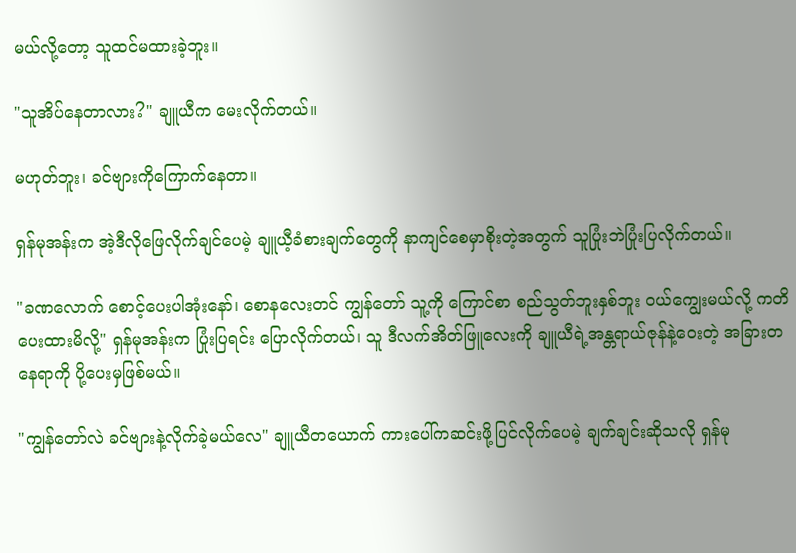မယ်လို့တော့ သူထင်မထားခဲ့ဘူး။

"သူအိပ်နေတာလား?" ချူယီက မေးလိုက်တယ်။

မဟုတ်ဘူး၊ ခင်ဗျားကိုကြောက်နေတာ။

ရှန်မုအန်းက အဲ့ဒီလိုဖြေလိုက်ချင်ပေမဲ့ ချူယီ့ခံစားချက်တွေကို နာကျင်စေမှာစိုးတဲ့အတွက် သူပြုံးဘဲပြုံးပြလိုက်တယ်။

"ခဏလောက် စောင့်ပေးပါအုံးနော်၊ စောနလေးတင် ကျွန်တော် သူ့ကို ကြောင်စာ စည်သွတ်ဘူးနှစ်ဘူး ဝယ်ကျွေးမယ်လို့ ကတိပေးထားမိလို့" ရှန်မုအန်းက ပြုံးပြရင်း ပြောလိုက်တယ်၊ သူ ဒီလက်အိတ်ဖြူလေးကို ချူယီရဲ့အန္တရာယ်ဇုန်နဲ့ဝေးတဲ့ အခြားတနေရာကို ပို့ပေးမှဖြစ်မယ်။

"ကျွန်တော်လဲ ခင်ဗျားနဲ့လိုက်ခဲ့မယ်လေ" ချူယီတယောက် ကားပေါ်ကဆင်းဖို့ပြင်လိုက်ပေမဲ့ ချက်ချင်းဆိုသလို ရှန်မု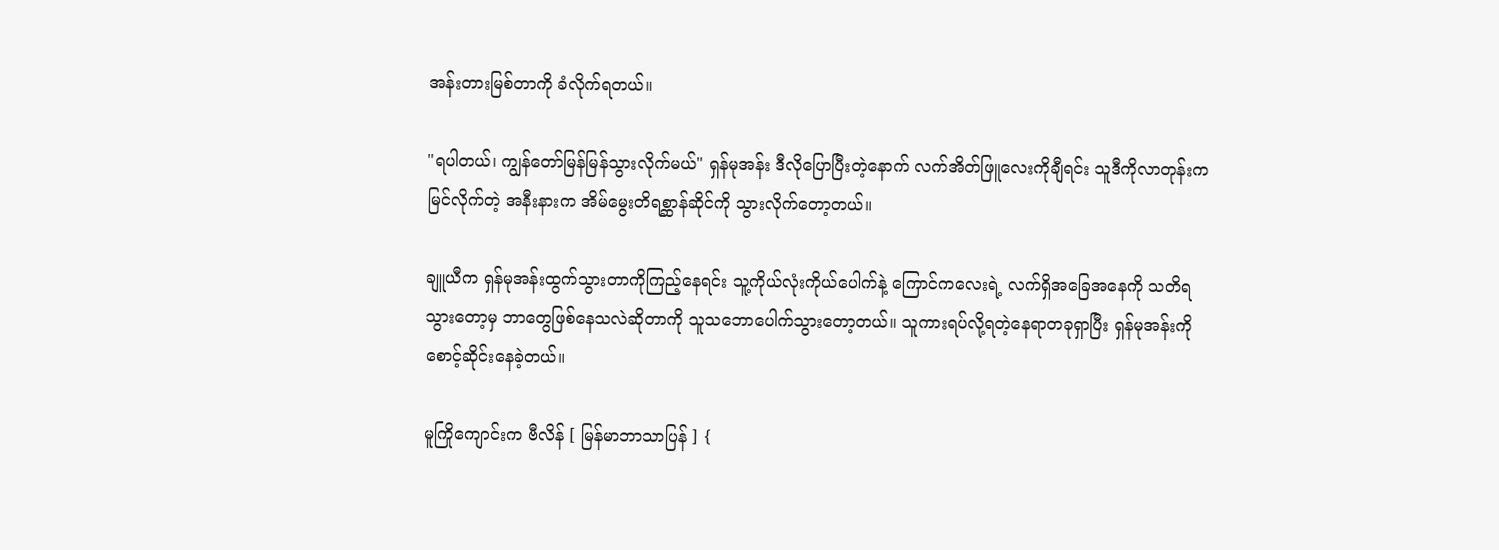အန်းတားမြစ်တာကို ခံလိုက်ရတယ်။

"ရပါတယ်၊ ကျွန်တော်မြန်မြန်သွားလိုက်မယ်" ရှန်မုအန်း ဒီလိုပြောပြီးတဲ့နောက် လက်အိတ်ဖြူလေးကိုချီရင်း သူဒီကိုလာတုန်းက မြင်လိုက်တဲ့ အနီးနားက အိမ်မွေးတိရစ္ဆာန်ဆိုင်ကို သွားလိုက်တော့တယ်။

ချူယီက ရှန်မုအန်းထွက်သွားတာကိုကြည့်နေရင်း သူ့ကိုယ်လုံးကိုယ်ပေါက်နဲ့ ကြောင်ကလေးရဲ့ လက်ရှိအခြေအနေကို သတိရသွားတော့မှ ဘာတွေဖြစ်နေသလဲဆိုတာကို သူသဘောပေါက်သွားတော့တယ်။ သူကားရပ်လို့ရတဲ့နေရာတခုရှာပြီး ရှန်မုအန်းကို စောင့်ဆိုင်းနေခဲ့တယ်။

မူကြိုကျောင်းက ဗီလိန် [ မြန်မာဘာသာပြန် ] {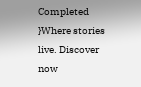Completed }Where stories live. Discover now